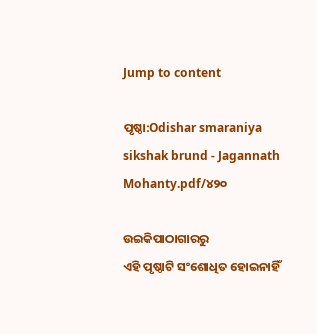Jump to content

ପୃଷ୍ଠା:Odishar smaraniya sikshak brund - Jagannath Mohanty.pdf/୪୨୦

ଉଇକିପାଠାଗାର‌ରୁ
ଏହି ପୃଷ୍ଠାଟି ସଂଶୋଧିତ ହୋଇନାହିଁ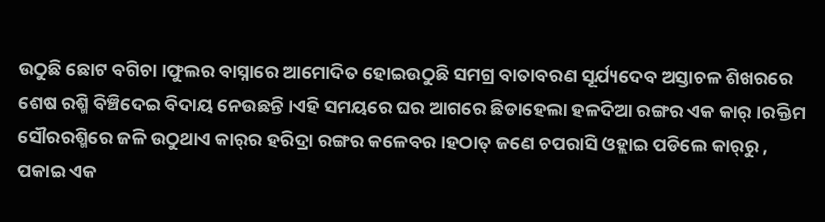ଉଠୁଛି ଛୋଟ ବଗିଚା ।ଫୁଲର ବାସ୍ନାରେ ଆମୋଦିତ ହୋଇଉଠୁଛି ସମଗ୍ର ବାତାବରଣ ସୂର୍ଯ୍ୟଦେବ ଅସ୍ତାଚଳ ଶିଖରରେ ଶେଷ ରଶ୍ମି ବିଞ୍ଚିଦେଇ ବିଦାୟ ନେଉଛନ୍ତି ।ଏହି ସମୟରେ ଘର ଆଗରେ ଛିଡାହେଲା ହଳଦିଆ ରଙ୍ଗର ଏକ କାର୍ ।ରକ୍ତିମ ସୌରରଶ୍ମିରେ ଜଳି ଉଠୁଥାଏ କାର୍‌ର ହରିଦ୍ରା ରଙ୍ଗର କଳେବର ।ହଠାତ୍ ଜଣେ ଚପରାସି ଓହ୍ଲାଇ ପଡିଲେ କାର୍‌ରୁ , ପକାଇ ଏକ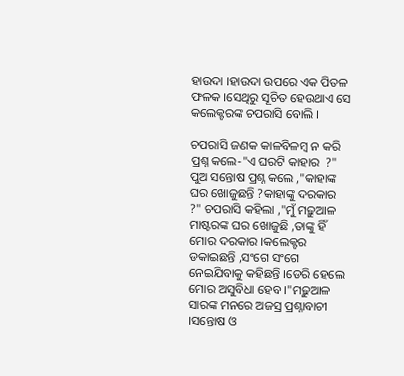ହାଉଦା ।ହାଉଦା ଉପରେ ଏକ ପିତଳ ଫଳକ ।ସେଥିରୁ ସୂଚିତ ହେଉଥାଏ ସେ କଲେକ୍ଟରଙ୍କ ଚପରାସି ବୋଲି ।

ଚପରାସି ଜଣକ କାଳବିଳମ୍ବ ନ କରି ପ୍ରଶ୍ନ କଲେ-"ଏ ଘରଟି କାହାର  ?" ପୁଅ ସନ୍ତୋଷ ପ୍ରଶ୍ନ କଲେ ,"କାହାଙ୍କ ଘର ଖୋଜୁଛନ୍ତି ?କାହାଙ୍କୁ ଦରକାର ?" ଚପରାସି କ‌ହିଲା ,"ମୁଁ ମଢ଼ୁଆଳ ମାଷ୍ଟରଙ୍କ ଘର ଖୋଜୁଛି ,ତାଙ୍କୁ ହିଁ ମୋର ଦରକାର ।କଲେକ୍ଟର ଡକାଇଛନ୍ତି ,ସଂଗେ ସଂଗେ ନେଇଯିବାକୁ କ‌ହିଛନ୍ତି ।ଡେରି ହେଲେ ମୋର ଅସୁବିଧା ହେବ ।"ମଢ଼ୁଆଳ ସାରଙ୍କ ମନରେ ଅଜସ୍ର ପ୍ରଶ୍ନାବାଚୀ ।ସନ୍ତୋଷ ଓ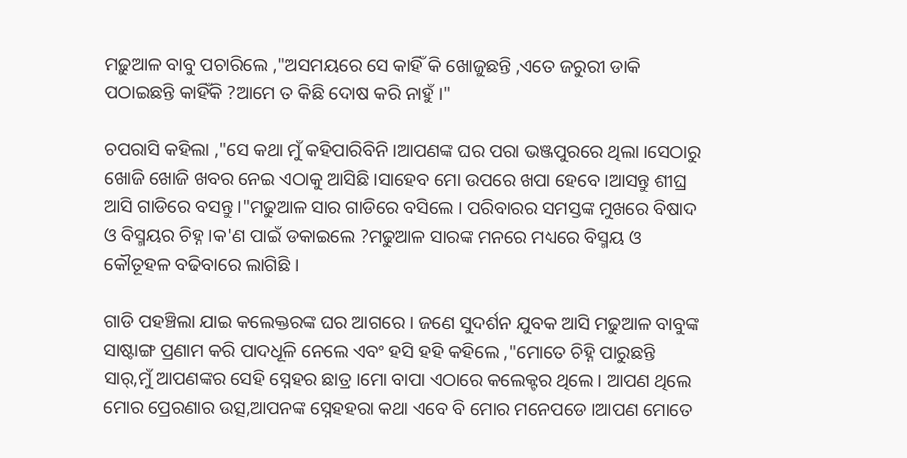ମଢ଼ୁଆଳ ବାବୁ ପଚାରିଲେ ,"ଅସମୟରେ ସେ କାହିଁ କି ଖୋଜୁଛନ୍ତି ,ଏତେ ଜରୁରୀ ଡାକି ପଠାଇଛନ୍ତି କାହିଁକି ?ଆମେ ତ କିଛି ଦୋଷ କରି ନାହୁଁ ।"

ଚପରାସି କ‌ହିଲା ,"ସେ କଥା ମୁଁ କ‌ହିପାରିବିନି ।ଆପଣଙ୍କ ଘର ପରା ଭଞ୍ଜପୁରରେ ଥିଲା ।ସେଠାରୁ ଖୋଜି ଖୋଜି ଖବର ନେଇ ଏଠାକୁ ଆସିଛି ।ସାହେବ ମୋ ଉପରେ ଖପା ହେବେ ।ଆସନ୍ତୁ ଶୀଘ୍ର ଆସି ଗାଡିରେ ବସନ୍ତୁ ।"ମଢୁଆଳ ସାର ଗାଡିରେ ବସିଲେ । ପରିବାରର ସମସ୍ତଙ୍କ ମୁଖରେ ବିଷାଦ ଓ ବିସ୍ମୟର ଚିହ୍ନ ।କ'ଣ ପାଇଁ ଡକାଇଲେ ?ମଢୁଆଳ ସାରଙ୍କ ମନରେ ମଧ୍ୟରେ ବିସ୍ମୟ ଓ କୌତୂହଳ ବଢିବାରେ ଲାଗିଛି ।

ଗାଡି ପ‌ହ‌ଞ୍ଚିଲା ଯାଇ କଲେକ୍ତରଙ୍କ ଘର ଆଗରେ । ଜଣେ ସୁଦର୍ଶନ ଯୁବକ ଆସି ମଢୁଆଳ ବାବୁଙ୍କ ସାଷ୍ଟାଙ୍ଗ ପ୍ରଣାମ କରି ପାଦ‌ଧୂଳି ନେଲେ ଏବଂ ହସି ହହି କ‌ହିଲେ ,"ମୋତେ ଚିହ୍ନି ପାରୁଛନ୍ତି ସାର୍,ମୁଁ ଆପଣଙ୍କର ସେହି ସ୍ନେହର ଛାତ୍ର ।ମୋ ବାପା ଏଠାରେ କଲେକ୍ଟର ଥିଲେ । ଆପଣ ଥିଲେ ମୋର ପ୍ରେରଣାର ଉତ୍ସ,ଆପନଙ୍କ ସ୍ନେହହରା କଥା ଏବେ ବି ମୋର ମନେପଡେ ।ଆପଣ ମୋତେ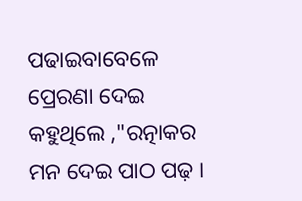ପଢାଇବାବେଳେ ପ୍ରେରଣା ଦେଇ କ‌ହୁଥିଲେ ,"ରତ୍ନାକର ମନ ଦେଇ ପାଠ ପଢ଼ ।